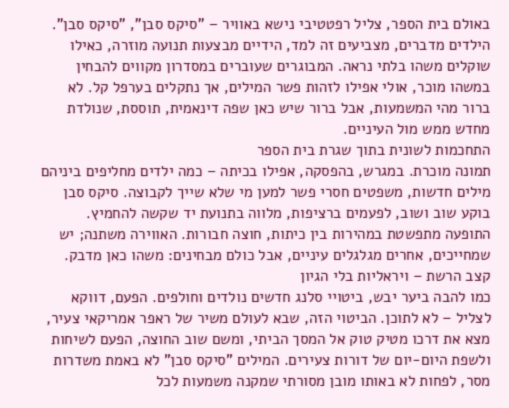באולם בית הספר, צליל רפטטיבי נישא באוויר – "סיקס סבן", "סיקס סבן". הילדים מדברים, מצביעים זה למד, הידיים מבצעות תנועה מוזרה, כאילו שוקלים משהו בלתי נראה. המבוגרים שעוברים במסדרון מקווים להבחין במשהו מוכר, אולי אפילו לזהות פשר המילים, אך נתקלים בערפל קל. לא ברור מהי המשמעות, אבל ברור שיש כאן שפה דינאמית, תוססת, שנולדת מחדש ממש מול העיניים.
התחכמות לשונית בתוך שגרת בית הספר
תמונה מוכרת. במגרש, בהפסקה, אפילו בכיתה – כמה ילדים מחליפים ביניהם מילים חדשות, משפטים חסרי פשר למען מי שלא שייך לקבוצה. סיקס סבן בוקע שוב ושוב, לפעמים ברציפות, מלווה בתנועת יד שקשה להחמיץ. התופעה מתפשטת במהירות בין כיתות, חוצה חבורות. האווירה משתנה; יש שמחייכים, אחרים מגלגלים עיניים, אבל כולם מבחינים: משהו כאן מדבק.
קצב הרשת – ויראליות בלי הגיון
כמו להבה ביער יבש, ביטויי סלנג חדשים נולדים וחולפים. הפעם, דווקא לצליל – לא לתוכן. הביטוי הזה, שבא לעולם משיר של ראפר אמריקאי צעיר, מצא את דרכו מטיק טוק אל המסך הביתי, ומשם שוב החוצה, הפעם לשיחות ולשפת היום-יום של דורות צעירים. המילים "סיקס סבן" לא באמת משדרות מסר, לפחות לא באותו מובן מסורתי שמקנה משמעות לכל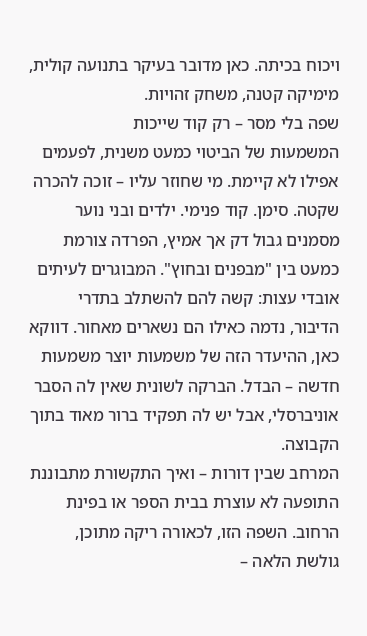ויכוח בכיתה. כאן מדובר בעיקר בתנועה קולית, מימיקה קטנה, משחק זהויות.
שפה בלי מסר – רק קוד שייכות
המשמעות של הביטוי כמעט משנית, לפעמים אפילו לא קיימת. מי שחוזר עליו – זוכה להכרה שקטה. סימן. קוד פנימי. ילדים ובני נוער מסמנים גבול דק אך אמיץ, הפרדה צורמת כמעט בין "מבפנים ובחוץ". המבוגרים לעיתים אובדי עצות: קשה להם להשתלב בתדרי הדיבור, נדמה כאילו הם נשארים מאחור. דווקא כאן, ההיעדר הזה של משמעות יוצר משמעות חדשה – הבדל. הברקה לשונית שאין לה הסבר אוניברסלי, אבל יש לה תפקיד ברור מאוד בתוך הקבוצה.
המרחב שבין דורות – ואיך התקשורת מתבוננת
התופעה לא עוצרת בבית הספר או בפינת הרחוב. השפה הזו, לכאורה ריקה מתוכן, גולשת הלאה –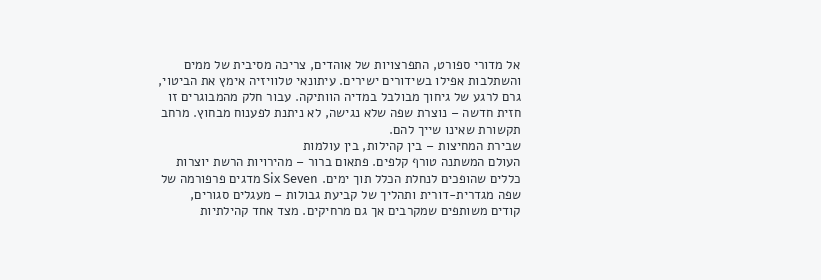אל מדורי ספורט, התפרצויות של אוהדים, צריכה מסיבית של ממים והשתלבות אפילו בשידורים ישירים. עיתונאי טלוויזיה אימץ את הביטוי, גרם לרגע של גיחוך מבולבל במדיה הוותיקה. עבור חלק מהמבוגרים זו חזית חדשה – נוצרת שפה שלא נגישה, לא ניתנת לפענוח מבחוץ. מרחב תקשורת שאינו שייך להם.
שבירת המחיצות – בין קהילות, בין עולמות
העולם המשתנה טורף קלפים. פתאום ברור – מהירויות הרשת יוצרות כללים שהופכים לנחלת הכלל תוך ימים. Six Seven מדגים פרפורמה של שפה מגדרית-דורית ותהליך של קביעת גבולות – מעגלים סגורים, קודים משותפים שמקרבים אך גם מרחיקים. מצד אחד קהילתיות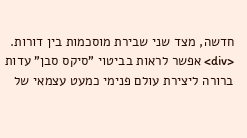חדשה, מצד שני שבירת מוסכמות בין דורות.
<div> אפשר לראות בביטוי "סיקס סבן" עדות ברורה ליצירת עולם פנימי כמעט עצמאי של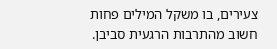צעירים, בו משקל המילים פחות חשוב מהתרבות הרגעית סביבן.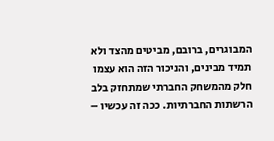המבוגרים, ברובם, מביטים מהצד ולא תמיד מבינים, והניכור הזה הוא עצמו חלק מהמשחק החברתי שמתחזק בלב הרשתות החברתיות. ככה זה עכשיו –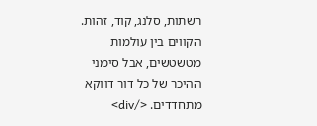רשתות, סלנג, קוד, זהות. הקווים בין עולמות מטשטשים, אבל סימני ההיכר של כל דור דווקא מתחדדים. </div>